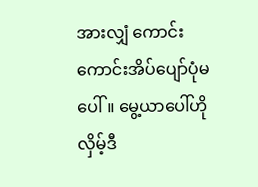အားလျှံ ကောင်းကောင်းအိပ်ပျော်ပုံမပေါ်။ မွေ့ယာပေါ်ဟိုလှိမ့်ဒီ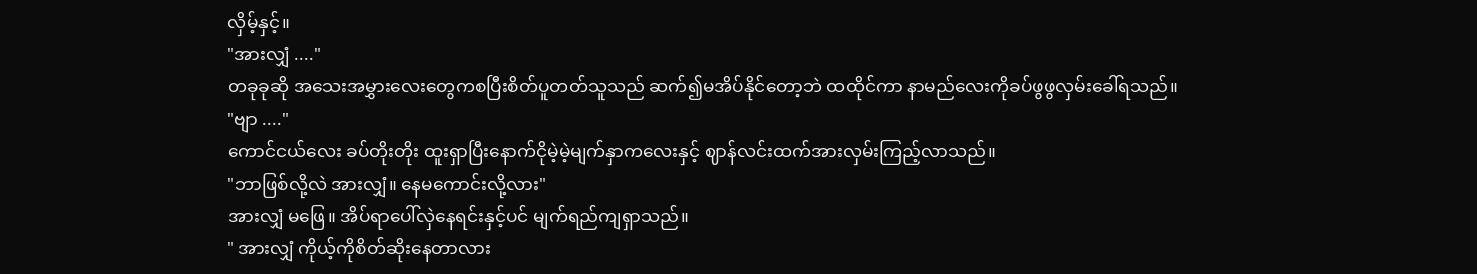လှိမ့်နှင့်။
"အားလျှံ ...."
တခုခုဆို အသေးအမွှားလေးတွေကစပြီးစိတ်ပူတတ်သူသည် ဆက်၍မအိပ်နိုင်တော့ဘဲ ထထိုင်ကာ နာမည်လေးကိုခပ်ဖွဖွလှမ်းခေါ်ရသည်။
"ဗျာ ...."
ကောင်ငယ်လေး ခပ်တိုးတိုး ထူးရှာပြီးနောက်ငိုမဲ့မဲ့မျက်နှာကလေးနှင့် ဈာန်လင်းထက်အားလှမ်းကြည့်လာသည်။
"ဘာဖြစ်လို့လဲ အားလျှံ။ နေမကောင်းလို့လား"
အားလျှံ မဖြေ။ အိပ်ရာပေါ်လှဲနေရင်းနှင့်ပင် မျက်ရည်ကျရှာသည်။
" အားလျှံ ကိုယ့်ကိုစိတ်ဆိုးနေတာလား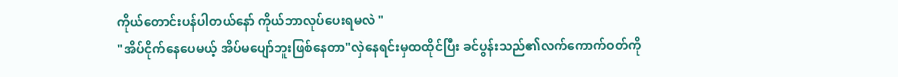ကိုယ်တောင်းပန်ပါတယ်နော် ကိုယ်ဘာလုပ်ပေးရမလဲ "
"အိပ်ငိုက်နေပေမယ့် အိပ်မပျော်ဘူးဖြစ်နေတာ"လှဲနေရင်းမှထထိုင်ပြီး ခင်ပွန်းသည်၏လက်ကောက်ဝတ်ကို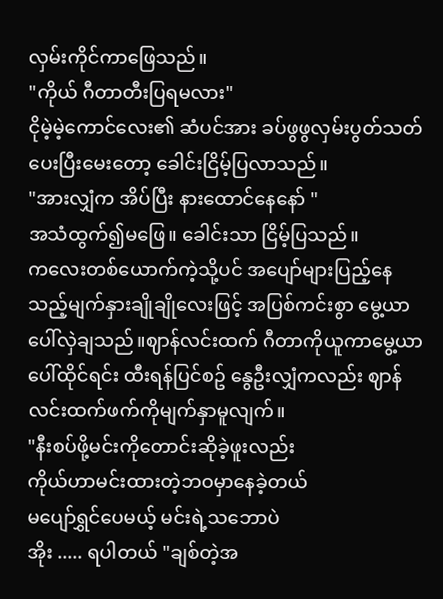လှမ်းကိုင်ကာဖြေသည်။
"ကိုယ် ဂီတာတီးပြရမလား"
ငိုမဲ့မဲ့ကောင်လေး၏ ဆံပင်အား ခပ်ဖွဖွလှမ်းပွတ်သတ်ပေးပြီးမေးတော့ ခေါင်းငြိမ့်ပြလာသည်။
"အားလျှံက အိပ်ပြီး နားထောင်နေနော် "
အသံထွက်၍မဖြေ။ ခေါင်းသာ ငြိမ့်ပြသည်။
ကလေးတစ်ယောက်ကဲ့သို့ပင် အပျော်များပြည့်နေသည့်မျက်နှားချိုချိုလေးဖြင့် အပြစ်ကင်းစွာ မွေ့ယာပေါ်လှဲချသည်။ဈာန်လင်းထက် ဂီတာကိုယူကာမွေ့ယာပေါ်ထိုင်ရင်း ထီးရန်ပြင်စဥ် နွေဦးလျှံကလည်း ဈာန်လင်းထက်ဖက်ကိုမျက်နှာမူလျက်။
"နီးစပ်ဖို့မင်းကိုတောင်းဆိုခဲ့ဖူးလည်း
ကိုယ်ဟာမင်းထားတဲ့ဘဝမှာနေခဲ့တယ်
မပျော်ရွှင်ပေမယ့် မင်းရဲ့သဘောပဲ
အိုး ..... ရပါတယ် "ချစ်တဲ့အ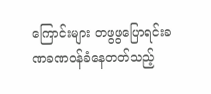ကြောင်းများ တဖွဖွပြောရင်းခဏခဏဝန်ခံနေတတ်သည့်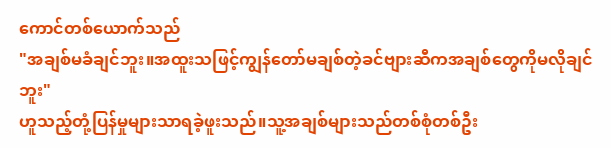ကောင်တစ်ယောက်သည်
"အချစ်မခံချင်ဘူး။အထူးသဖြင့်ကျွန်တော်မချစ်တဲ့ခင်ဗျားဆီကအချစ်တွေကိုမလိုချင်ဘူး"
ဟူသည့်တုံ့ပြန်မှုများသာရခဲ့ဖူးသည်။သူ့အချစ်များသည်တစ်စုံတစ်ဦး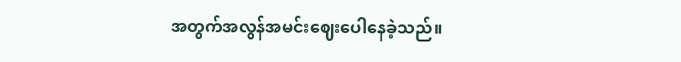အတွက်အလွန်အမင်းဈေးပေါနေခဲ့သည်။